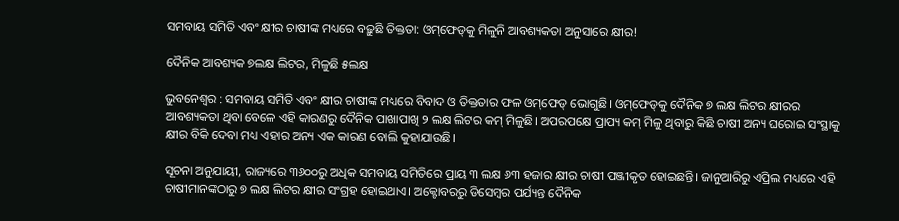ସମବାୟ ସମିତି ଏବଂ କ୍ଷୀର ଚାଷୀଙ୍କ ମଧ୍ୟରେ ବଢ଼ୁଛି ତିକ୍ତତା: ଓମ୍‌ଫେଡ୍‌କୁ ମିଳୁନି ଆବଶ୍ୟକତା ଅନୁସାରେ କ୍ଷୀର!

ଦୈନିକ ଆବଶ୍ୟକ ୭ଲକ୍ଷ ଲିଟର, ମିଳୁଛି ୫ଲକ୍ଷ

ଭୁବନେଶ୍ୱର : ସମବାୟ ସମିତି ଏବଂ କ୍ଷୀର ଚାଷୀଙ୍କ ମଧ୍ୟରେ ବିବାଦ ଓ ତିକ୍ତତାର ଫଳ ଓମ୍‌ଫେଡ୍‌ ଭୋଗୁଛି। ଓମ୍‌ଫେଡ୍‌କୁ ଦୈନିକ ୭ ଲକ୍ଷ ଲିଟର କ୍ଷୀରର ଆବଶ୍ୟକତା ଥିବା ବେଳେ ଏହି କାରଣରୁ ଦୈନିକ ପାଖାପାଖି ୨ ଲକ୍ଷ ଲିଟର କମ୍‌ ମିଳୁଛି। ଅପରପକ୍ଷେ ପ୍ରାପ୍ୟ କମ୍‌ ମିଳୁ ଥିବାରୁ କିଛି ଚାଷୀ ଅନ୍ୟ ଘରୋଇ ସଂସ୍ଥାକୁ କ୍ଷୀର ବିକି ଦେବା ମଧ୍ୟ ଏହାର ଅନ୍ୟ ଏକ କାରଣ ବୋଲି କୁହାଯାଉଛି।

ସୂଚନା ଅନୁଯାୟୀ, ରାଜ୍ୟରେ ୩୬୦୦ରୁ ଅଧିକ ସମବାୟ ସମିତିରେ ପ୍ରାୟ ୩ ଲକ୍ଷ ୬୩ ହଜାର କ୍ଷୀର ଚାଷୀ ପଞ୍ଜୀକୃତ ହୋଇଛନ୍ତି। ଜାନୁଆରିରୁ ଏପ୍ରିଲ ମଧ୍ୟରେ ଏହି ଚାଷୀମାନଙ୍କଠାରୁ ୭ ଲକ୍ଷ ଲିଟର କ୍ଷୀର ସଂଗ୍ରହ ହୋଇଥାଏ। ଅକ୍ଟୋବରରୁ ଡିସେମ୍ବର ପର୍ଯ୍ୟନ୍ତ ଦୈନିକ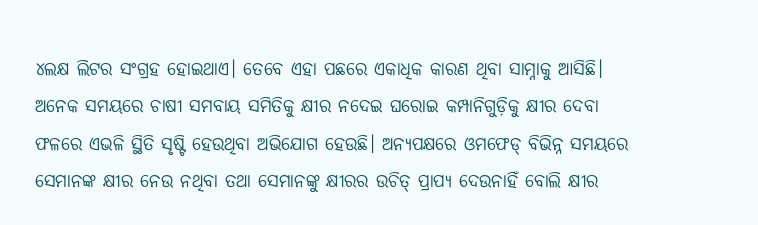୪ଲକ୍ଷ ଲିଟର ସଂଗ୍ରହ ହୋଇଥାଏ। ତେବ‌େ ଏହା ପଛରେ ଏକାଧିକ କାରଣ ଥିବା ସାମ୍ନାକୁ ଆସିଛି। ଅନେକ ସମୟରେ ଚାଷୀ ସମବାୟ ସମିତିକୁ କ୍ଷୀର ନଦେଇ ଘରୋଇ କମ୍ପାନିଗୁଡ଼ିକୁ କ୍ଷୀର ଦେବା ଫଳରେ ଏଭଳି ସ୍ଥିତି ସୃଷ୍ଟି ହେଉଥିବା ଅଭିଯୋଗ ହେଉଛି। ଅନ୍ୟପକ୍ଷରେ ଓମଫେଡ୍‌ ବିଭିନ୍ନ ସମୟରେ ସେମାନଙ୍କ କ୍ଷୀର ନେଉ ନଥିବା ତଥା ସେମାନଙ୍କୁ କ୍ଷୀରର ଉଚିତ୍‌ ପ୍ରାପ୍ୟ ଦେଉନାହିଁ ବୋଲି କ୍ଷୀର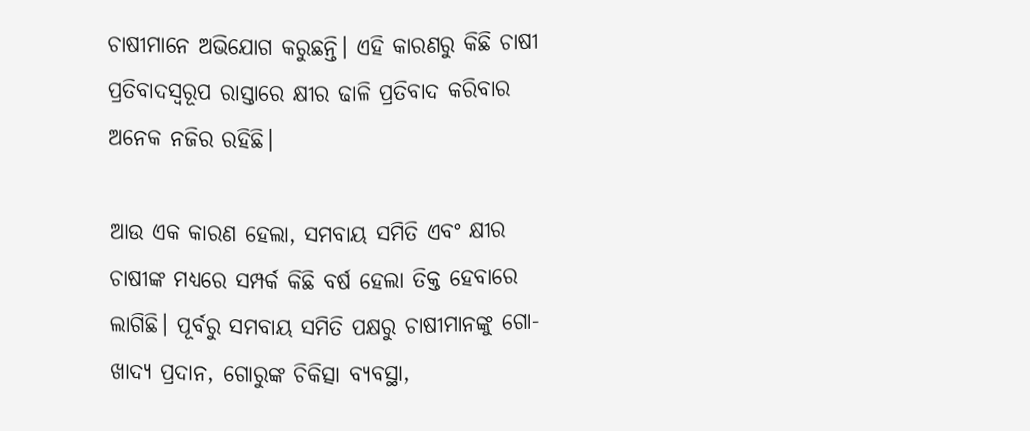ଚାଷୀମାନେ ଅଭିଯୋଗ କରୁଛନ୍ତି। ଏହି କାରଣରୁ କିଛି ଚାଷୀ ପ୍ରତିବାଦସ୍ବରୂପ ରାସ୍ତାରେ କ୍ଷୀର ଢାଳି ପ୍ରତିବାଦ କରିବାର ଅନେକ ନଜିର ରହିଛି।

ଆଉ ଏକ କାରଣ ହେଲା, ସମବାୟ ସମିତି ଏବଂ କ୍ଷୀର ଚାଷୀଙ୍କ ମଧ୍ୟରେ ସମ୍ପର୍କ କିଛି ବର୍ଷ ହେଲା ତିକ୍ତ ହେବାରେ ଲାଗିଛି। ପୂର୍ବରୁ ସମବାୟ ସମିତି ପକ୍ଷରୁ ଚାଷୀମାନଙ୍କୁ ଗୋ-ଖାଦ୍ୟ ପ୍ରଦାନ, ଗୋରୁଙ୍କ ଚିକିତ୍ସା ବ୍ୟବସ୍ଥା,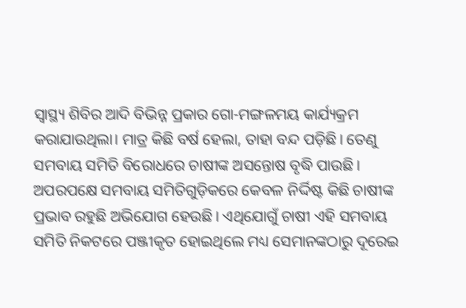ସ୍ବାସ୍ଥ୍ୟ ଶିବିର ଆଦି ବିଭିନ୍ନ ପ୍ରକାର ଗୋ-ମଙ୍ଗଳମୟ କାର୍ଯ୍ୟକ୍ରମ କରାଯାଉଥିଲା। ମାତ୍ର କିଛି ବର୍ଷ ହେଲା, ତାହା ବନ୍ଦ ପଡ଼ିଛି। ତେଣୁ ସମବାୟ ସମିତି ବିରୋଧରେ ଚାଷୀଙ୍କ ଅସନ୍ତୋଷ ବୃଦ୍ଧି ପାଉଛି। ଅପରପକ୍ଷେ ସମବାୟ ସମିତିଗୁଡ଼ିକରେ କେବଳ ନିର୍ଦ୍ଦିଷ୍ଟ କିଛି ଚାଷୀଙ୍କ ପ୍ରଭାବ ରହୁଛି ଅଭିଯୋଗ ହେଉଛି। ଏଥିଯୋଗୁଁ ଚାଷୀ ଏହି ସମବାୟ ସମିତି ନିକଟରେ ପଞ୍ଜୀକୃତ ହୋଇଥିଲେ ମଧ୍ୟ ସେମାନଙ୍କଠାରୁ ଦୂରେଇ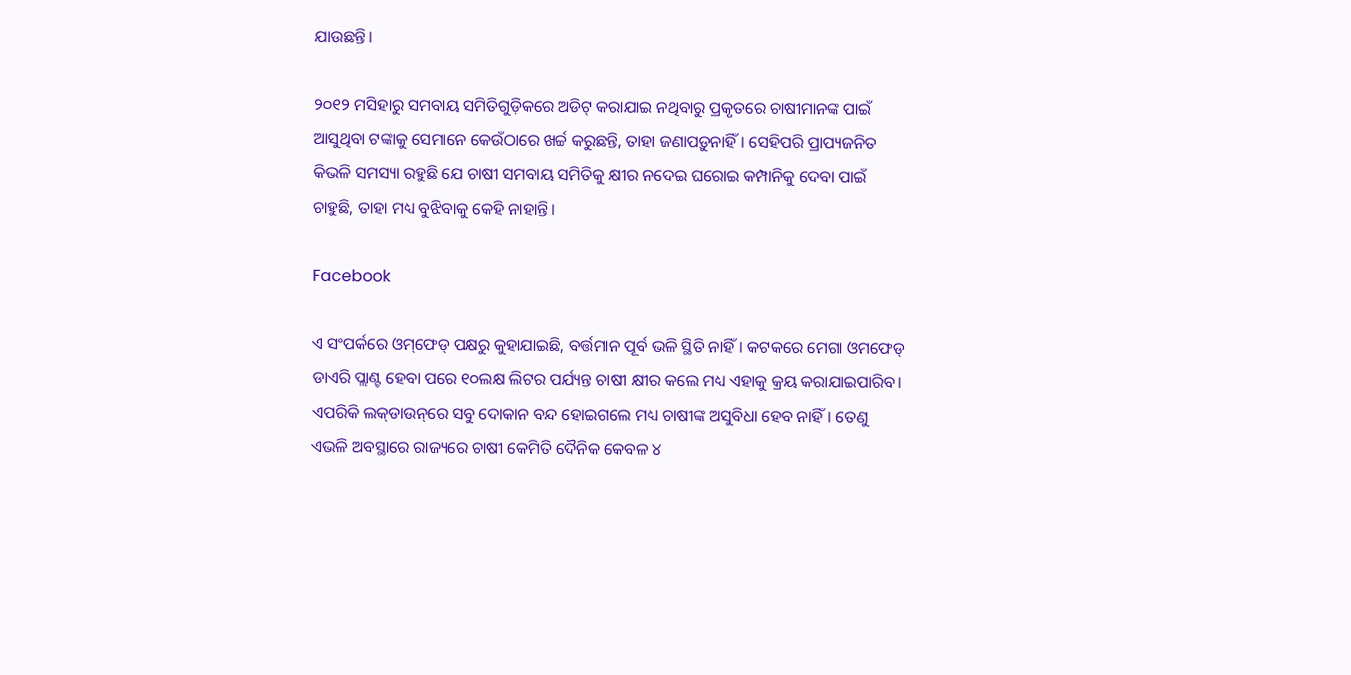ଯାଉଛନ୍ତି।

୨୦୧୨ ମସିହାରୁ ସମବାୟ ସମିତିଗୁଡ଼ିକରେ ଅଡିଟ୍‌ କରାଯାଇ ନଥିବାରୁ ପ୍ରକୃତରେ ଚାଷୀମାନଙ୍କ ପାଇଁ ଆସୁଥିବା ଟଙ୍କାକୁ ସେମାନେ କେଉଁଠାରେ ଖର୍ଚ୍ଚ କରୁଛନ୍ତି, ତାହା ଜଣାପଡ଼ୁନାହିଁ। ସେହିପରି ପ୍ରାପ୍ୟଜନିତ କିଭଳି ସମସ୍ୟା ରହୁଛି ଯେ ଚାଷୀ ସମବାୟ ସମିତିକୁ କ୍ଷୀର ନଦେଇ ଘରୋଇ କମ୍ପାନିକୁ ଦେବା ପାଇଁ ଚାହୁଛି, ତାହା ମଧ୍ୟ ବୁଝିବାକୁ କେହି ନାହାନ୍ତି।

Facebook

ଏ ସଂପର୍କରେ ଓମ୍‌ଫେଡ୍‌ ପକ୍ଷରୁ କୁହାଯାଇଛି, ବର୍ତ୍ତମାନ ପୂର୍ବ ଭଳି ସ୍ଥିତି ନାହିଁ। କଟକରେ ମେଗା ଓମଫେଡ୍‌ ଡାଏରି ପ୍ଲାଣ୍ଟ ହେବା ପରେ ୧୦ଲକ୍ଷ ଲିଟର ପର୍ଯ୍ୟନ୍ତ ଚାଷୀ କ୍ଷୀର କଲେ ମଧ୍ୟ ଏହାକୁ କ୍ରୟ କରାଯାଇପାରିବ। ଏପରିକି ଲକ୍‌ଡାଉନ୍‌ରେ ସବୁ ଦୋକାନ ବନ୍ଦ ହୋଇଗଲେ ମଧ୍ୟ ଚାଷୀଙ୍କ ଅସୁବିଧା ହେବ ନାହିଁ। ତେଣୁ ଏଭଳି ଅବସ୍ଥାରେ ରାଜ୍ୟରେ ଚାଷୀ କେମିତି ଦୈନିକ କେବଳ ୪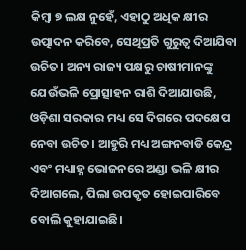କିମ୍ବା ୭ ଲକ୍ଷ ନୁହେଁ, ଏହାଠୁ ଅଧିକ କ୍ଷୀର ଉତ୍ପାଦନ କରିବେ, ସେଥିପ୍ରତି ଗୁରୁତ୍ବ ଦିଆଯିବା ଉଚିତ। ଅନ୍ୟ ରାଜ୍ୟ ପକ୍ଷରୁ ଚାଷୀମାନଙ୍କୁ ଯେଉଁଭଳି ପ୍ରୋତ୍ସାହନ ରାଶି ଦିଆଯାଉଛି, ଓଡ଼ିଶା ସରକାର ମଧ୍ୟ ସେ ଦିଗରେ ପଦକ୍ଷେପ ନେବା ଉଚିତ। ଆହୁରି ମଧ୍ୟ ଅଙ୍ଗନବାଡି କେନ୍ଦ୍ର ଏବଂ ମଧ୍ୟାହ୍ନ ଭୋଜନରେ ଅଣ୍ଡା ଭଳି କ୍ଷୀର ଦିଆଗଲେ, ପିଲା ଉପକୃତ ହୋଇପାରିବେ ବୋଲି କୁହାଯାଇଛି।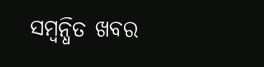ସମ୍ବନ୍ଧିତ ଖବର